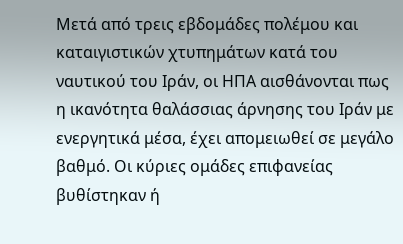Μετά από τρεις εβδομάδες πολέμου και καταιγιστικών χτυπημάτων κατά του ναυτικού του Ιράν, οι ΗΠΑ αισθάνονται πως η ικανότητα θαλάσσιας άρνησης του Ιράν με ενεργητικά μέσα, έχει απομειωθεί σε μεγάλο βαθμό. Οι κύριες ομάδες επιφανείας βυθίστηκαν ή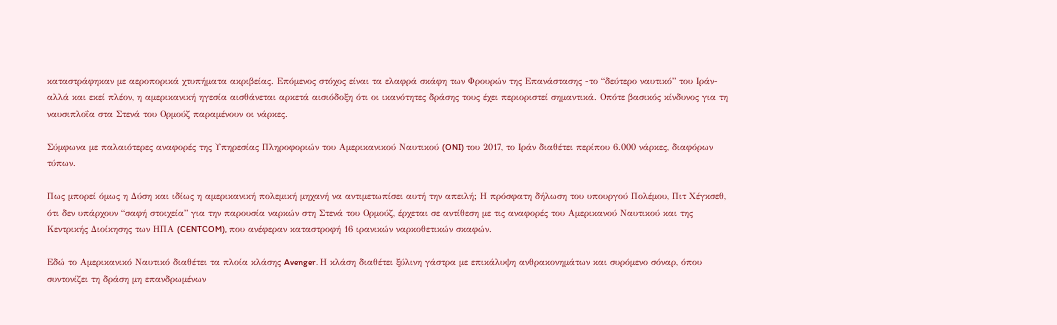καταστράφηκαν με αεροπορικά χτυπήματα ακριβείας. Επόμενος στόχος είναι τα ελαφρά σκάφη των Φρουρών της Επανάστασης -το “δεύτερο ναυτικό” του Ιράν- αλλά και εκεί πλέον, η αμερικανική ηγεσία αισθάνεται αρκετά αισιόδοξη ότι οι ικανότητες δράσης τους έχει περιοριστεί σημαντικά. Οπότε βασικός κίνδυνος για τη ναυσιπλοΐα στα Στενά του Ορμούζ παραμένουν οι νάρκες.

Σύμφωνα με παλαιότερες αναφορές της Υπηρεσίας Πληροφοριών του Αμερικανικού Ναυτικού (ONI) του 2017, το Ιράν διαθέτει περίπου 6.000 νάρκες, διαφόρων τύπων.

Πως μπορεί όμως η Δύση και ιδίως η αμερικανική πολεμική μηχανή να αντιμετωπίσει αυτή την απειλή; Η πρόσφατη δήλωση του υπουργού Πολέμου, Πιτ Χέγκσεθ, ότι δεν υπάρχουν “σαφή στοιχεία” για την παρουσία ναρκών στη Στενά του Ορμούζ, έρχεται σε αντίθεση με τις αναφορές του Αμερικανού Ναυτικού και της Κεντρικής Διοίκησης των ΗΠΑ (CENTCOM), που ανέφεραν καταστροφή 16 ιρανικών ναρκοθετικών σκαφών.

Εδώ το Αμερικανικό Ναυτικό διαθέτει τα πλοία κλάσης Avenger. Η κλάση διαθέτει ξύλινη γάστρα με επικάλυψη ανθρακονημάτων και συρόμενο σόναρ, όπου συντονίζει τη δράση μη επανδρωμένων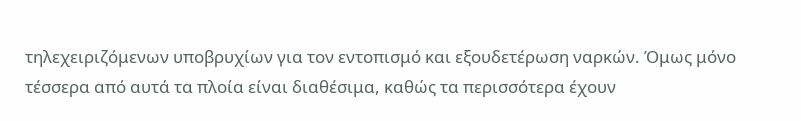τηλεχειριζόμενων υποβρυχίων για τον εντοπισμό και εξουδετέρωση ναρκών. Όμως μόνο τέσσερα από αυτά τα πλοία είναι διαθέσιμα, καθώς τα περισσότερα έχουν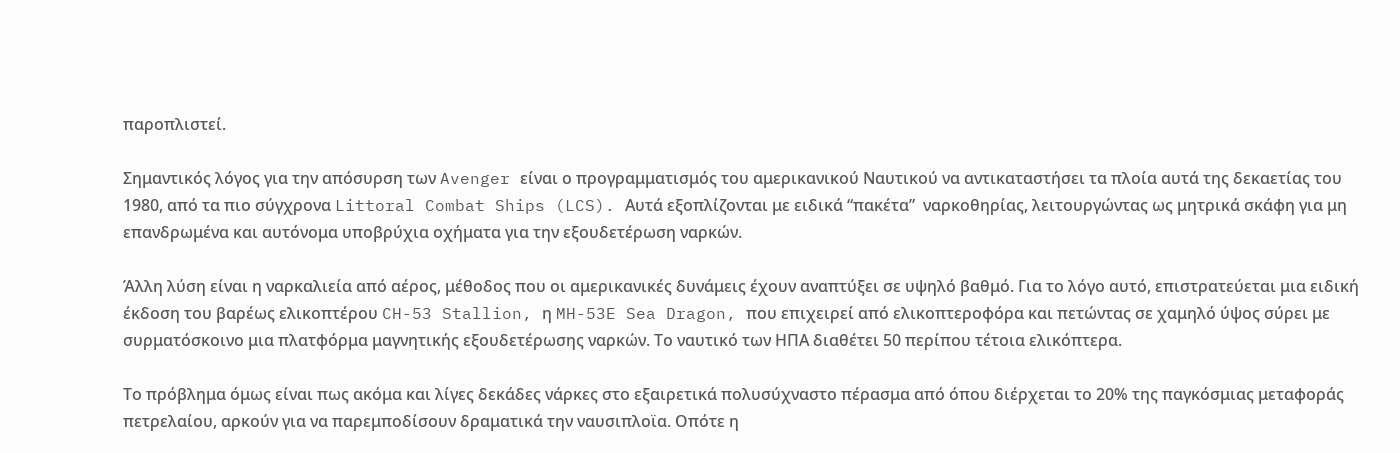παροπλιστεί.

Σημαντικός λόγος για την απόσυρση των Avenger είναι ο προγραμματισμός του αμερικανικού Ναυτικού να αντικαταστήσει τα πλοία αυτά της δεκαετίας του 1980, από τα πιο σύγχρονα Littoral Combat Ships (LCS). Αυτά εξοπλίζονται με ειδικά “πακέτα”  ναρκοθηρίας, λειτουργώντας ως μητρικά σκάφη για μη επανδρωμένα και αυτόνομα υποβρύχια οχήματα για την εξουδετέρωση ναρκών.

Άλλη λύση είναι η ναρκαλιεία από αέρος, μέθοδος που οι αμερικανικές δυνάμεις έχουν αναπτύξει σε υψηλό βαθμό. Για το λόγο αυτό, επιστρατεύεται μια ειδική έκδοση του βαρέως ελικοπτέρου CH-53 Stallion, η MH-53E Sea Dragon, που επιχειρεί από ελικοπτεροφόρα και πετώντας σε χαμηλό ύψος σύρει με συρματόσκοινο μια πλατφόρμα μαγνητικής εξουδετέρωσης ναρκών. Το ναυτικό των ΗΠΑ διαθέτει 50 περίπου τέτοια ελικόπτερα.

Το πρόβλημα όμως είναι πως ακόμα και λίγες δεκάδες νάρκες στο εξαιρετικά πολυσύχναστο πέρασμα από όπου διέρχεται το 20% της παγκόσμιας μεταφοράς πετρελαίου, αρκούν για να παρεμποδίσουν δραματικά την ναυσιπλοϊα. Οπότε η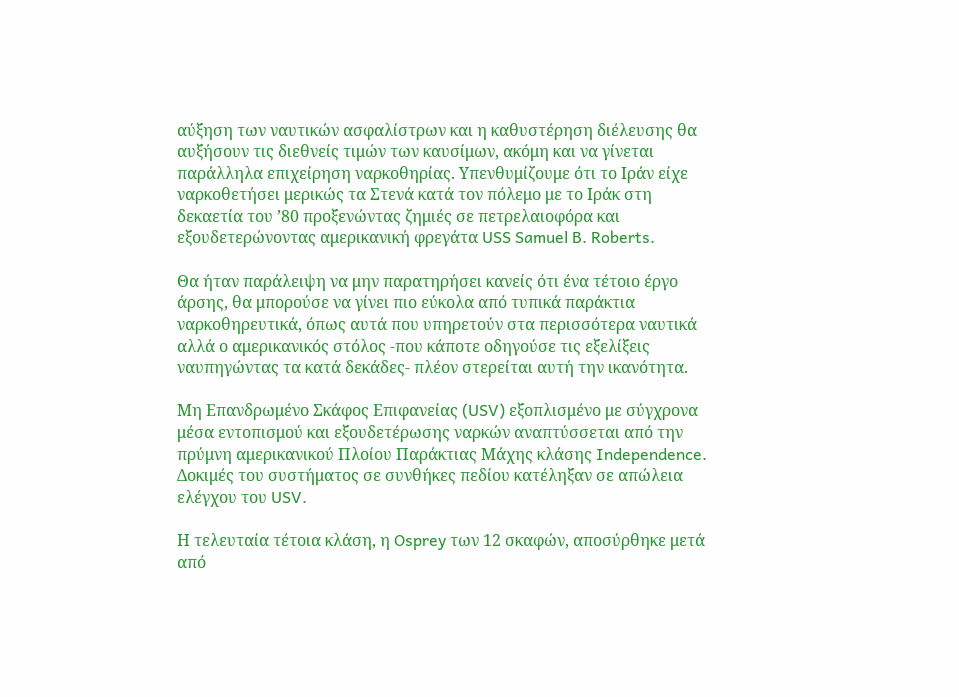αύξηση των ναυτικών ασφαλίστρων και η καθυστέρηση διέλευσης θα αυξήσουν τις διεθνείς τιμών των καυσίμων, ακόμη και να γίνεται παράλληλα επιχείρηση ναρκοθηρίας. Υπενθυμίζουμε ότι το Ιράν είχε ναρκοθετήσει μερικώς τα Στενά κατά τον πόλεμο με το Ιράκ στη δεκαετία του ’80 προξενώντας ζημιές σε πετρελαιοφόρα και εξουδετερώνοντας αμερικανική φρεγάτα USS Samuel B. Roberts.

Θα ήταν παράλειψη να μην παρατηρήσει κανείς ότι ένα τέτοιο έργο άρσης, θα μπορούσε να γίνει πιο εύκολα από τυπικά παράκτια ναρκοθηρευτικά, όπως αυτά που υπηρετούν στα περισσότερα ναυτικά αλλά ο αμερικανικός στόλος -που κάποτε οδηγούσε τις εξελίξεις ναυπηγώντας τα κατά δεκάδες- πλέον στερείται αυτή την ικανότητα.

Μη Επανδρωμένο Σκάφος Επιφανείας (USV) εξοπλισμένο με σύγχρονα μέσα εντοπισμού και εξουδετέρωσης ναρκών αναπτύσσεται από την πρύμνη αμερικανικού Πλοίου Παράκτιας Μάχης κλάσης Independence. Δοκιμές του συστήματος σε συνθήκες πεδίου κατέληξαν σε απώλεια ελέγχου του USV.

Η τελευταία τέτοια κλάση, η Osprey των 12 σκαφών, αποσύρθηκε μετά από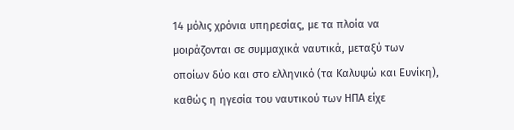14 μόλις χρόνια υπηρεσίας, με τα πλοία να μοιράζονται σε συμμαχικά ναυτικά, μεταξύ των οποίων δύο και στο ελληνικό (τα Καλυψώ και Ευνίκη), καθώς η ηγεσία του ναυτικού των ΗΠΑ είχε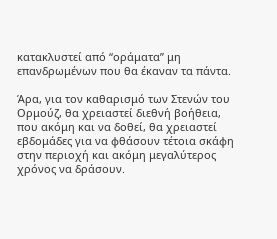κατακλυστεί από “οράματα” μη επανδρωμένων που θα έκαναν τα πάντα.

Άρα, για τον καθαρισμό των Στενών του Ορμούζ, θα χρειαστεί διεθνή βοήθεια, που ακόμη και να δοθεί, θα χρειαστεί εβδομάδες για να φθάσουν τέτοια σκάφη στην περιοχή και ακόμη μεγαλύτερος χρόνος να δράσουν.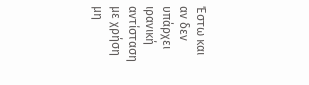Έστω και αν δεν υπάρχει ιρανική αντίσταση με χρήση μη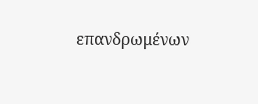επανδρωμένων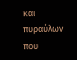και πυραύλων που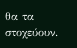θα τα στοχεύουν.